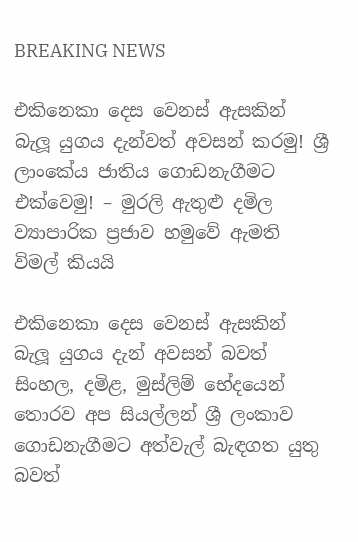BREAKING NEWS

එකිනෙකා දෙස වෙනස් ඇසකින් බැලූ යුගය දැන්වත් අවසන් කරමු! ශ්‍රී ලාංකේය ජාතිය ගොඩනැගීමට එක්වෙමු! – මුරලි ඇතුළු දමිල ව්‍යාපාරික ප්‍රජාව හමුවේ ඇමති විමල් කියයි

එකිනෙකා දෙස වෙනස් ඇසකින් බැලූ යුගය දැන් අවසන් බවත් සිංහල, දමිළ, මුස්ලිම් භේදයෙන් තොරව අප සියල්ලන් ශ්‍රී ලංකාව ගොඩනැගීමට අත්වැල් බැඳගත යුතු බවත්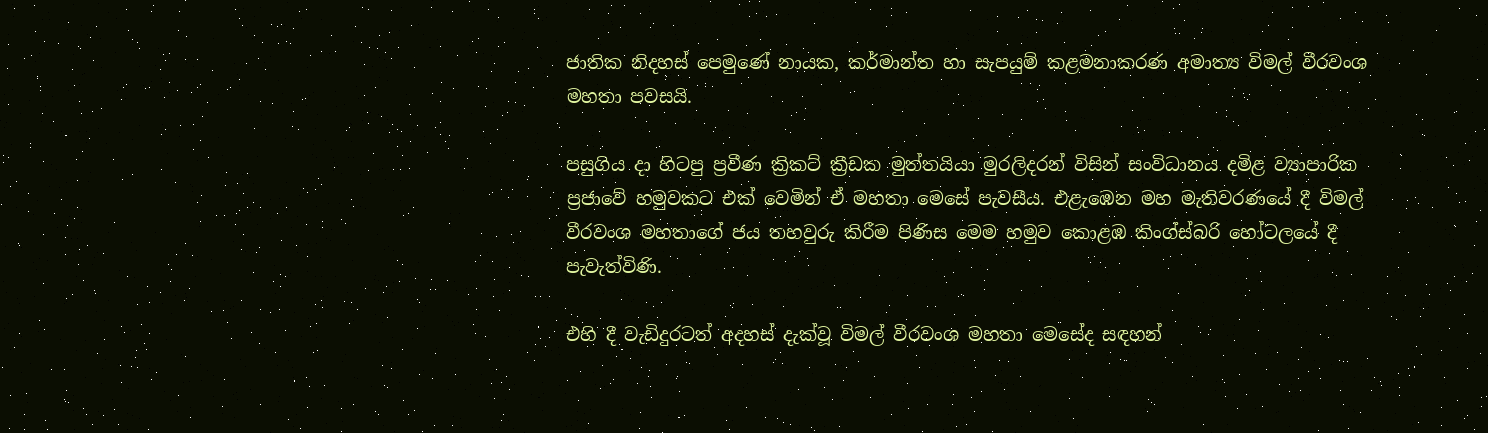ජාතික නිදහස් පෙමුණේ නායක, කර්මාන්ත හා සැපයුම් කළමනාකරණ අමාත්‍ය විමල් වීරවංශ මහතා පවසයි.

පසුගිය දා හිටපු ප්‍රවීණ ක්‍රිකට් ක්‍රීඩක මුත්තයියා මුරලිදරන් විසින් සංවිධානය දමිළ ව්‍යාපාරික ප්‍රජාවේ හමුවකට එක් වෙමින් ඒ මහතා මෙසේ පැවසීය. එළැඹෙන මහ මැතිවරණයේ දී විමල් වීරවංශ මහතාගේ ජය තහවුරු කිරීම පිණිස මෙම හමුව කොළඹ කිංග්ස්බරි හෝටලයේ දී පැවැත්විණි.

එහි දී වැඩිදුරටත් අදහස් දැක්වූ විමල් වීරවංශ මහතා මෙසේද සඳහන්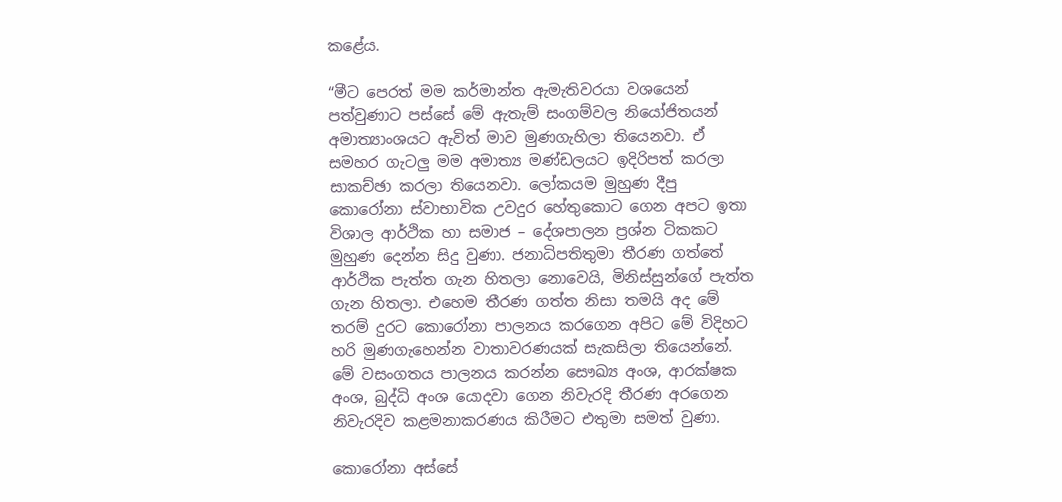කළේය.

“මීට පෙරත් මම කර්මාන්ත ඇමැතිවරයා වශයෙන් පත්වුණාට පස්සේ මේ ඇතැම් සංගම්වල නියෝජිතයන් අමාත්‍යාංශයට ඇවිත් මාව මුණගැහිලා තියෙනවා. ඒ සමහර ගැටලු මම අමාත්‍ය මණ්ඩලයට ඉදිරිපත් කරලා සාකච්ඡා කරලා තියෙනවා. ලෝකයම මුහුණ දීපු කොරෝනා ස්වාභාවික උවදුර හේතුකොට ගෙන අපට ඉතා විශාල ආර්ථික හා සමාජ – දේශපාලන ප්‍රශ්න ටිකකට මුහුණ දෙන්න සිදු වුණා. ජනාධිපතිතුමා තීරණ ගත්තේ ආර්ථික පැත්ත ගැන හිතලා නොවෙයි, මිනිස්සුන්ගේ පැත්ත ගැන හිතලා. එහෙම තීරණ ගත්ත නිසා තමයි අද මේ තරම් දුරට කොරෝනා පාලනය කරගෙන අපිට මේ විදිහට හරි මුණගැහෙන්න වාතාවරණයක් සැකසිලා තියෙන්නේ. මේ වසංගතය පාලනය කරන්න සෞඛ්‍ය අංශ, ආරක්ෂක අංශ, බුද්ධි අංශ යොදවා ගෙන නිවැරදි තීරණ අරගෙන නිවැරදිව කළමනාකරණය කිරීමට එතුමා සමත් වුණා.

කොරෝනා අස්සේ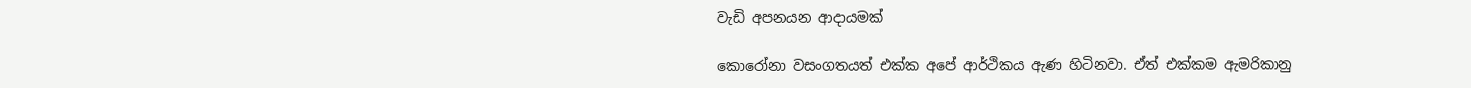වැඩි අපනයන ආදායමක්

කොරෝනා වසංගතයත් එක්ක අපේ ආර්ථිකය ඇණ හිටිනවා. ඒත් එක්කම ඇමරිකානු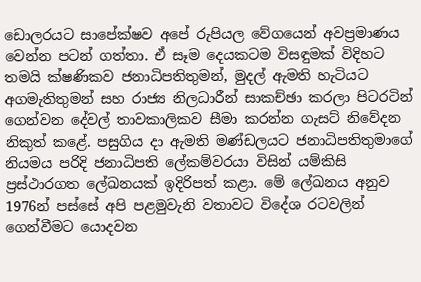ඩොලරයට සාපේක්ෂව අපේ රුපියල වේගයෙන් අවප්‍රමාණය වෙන්න පටන් ගත්තා. ඒ සෑම දෙයකටම විසඳුමක් විදිහට තමයි ක්ෂණිකව ජනාධිපතිතුමන්, මුදල් ඇමති හැටියට අගමැතිතුමන් සහ රාජ්‍ය නිලධාරීන් සාකච්ඡා කරලා පිටරටින් ගෙන්වන දේවල් තාවකාලිකව සීමා කරන්න ගැසට් නිවේදන නිකුත් කළේ. පසුගිය දා ඇමති මණ්ඩලයට ජනාධිපතිතුමාගේ නියමය පරිදි ජනාධිපති ලේකම්වරයා විසින් යම්කිසි ප්‍රස්ථාරගත ලේඛනයක් ඉදිරිපත් කළා. මේ ලේඛනය අනුව 1976න් පස්සේ අපි පළමුවැනි වතාවට විදේශ රටවලින් ගෙන්වීමට යොදවන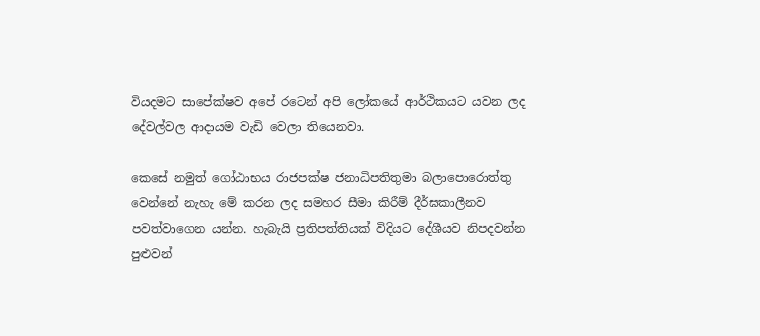වියදමට සාපේක්ෂව අපේ රටෙන් අපි ලෝකයේ ආර්ථිකයට යවන ලද දේවල්වල ආදායම වැඩි වෙලා තියෙනවා.

කෙසේ නමුත් ගෝඨාභය රාජපක්ෂ ජනාධිපතිතුමා බලාපොරොත්තු වෙන්නේ නැහැ මේ කරන ලද සමහර සීමා කිරීම් දීර්ඝකාලීනව පවත්වාගෙන යන්න. හැබැයි ප්‍රතිපත්තියක් විදියට දේශීයව නිපදවන්න පුළුවන්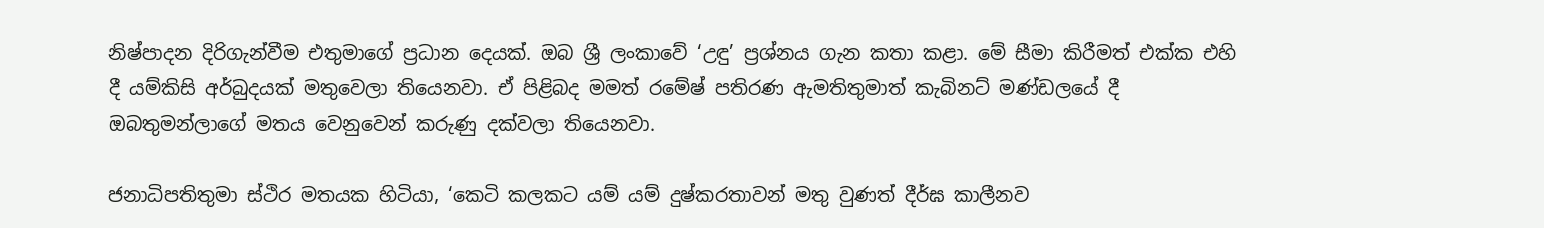නිෂ්පාදන දිරිගැන්වීම එතුමාගේ ප්‍රධාන දෙයක්. ඔබ ශ්‍රී ලංකාවේ ‘උඳු’ ප්‍රශ්නය ගැන කතා කළා. මේ සීමා කිරීමත් එක්ක එහි දී යම්කිසි අර්බුදයක් මතුවෙලා තියෙනවා. ඒ පිළිබද මමත් රමේෂ් පතිරණ ඇමතිතුමාත් කැබිනට් මණ්ඩලයේ දී ඔබතුමන්ලාගේ මතය වෙනුවෙන් කරුණු දක්වලා තියෙනවා.

ජනාධිපතිතුමා ස්ථිර මතයක හිටියා, ‘කෙටි කලකට යම් යම් දුෂ්කරතාවන් මතු වුණත් දීර්ඝ කාලීනව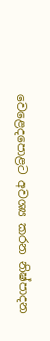වෙළෙදපොළට අවශ්‍ය කරන නිෂ්පාදන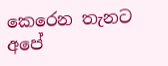කෙරෙන තැනට අපේ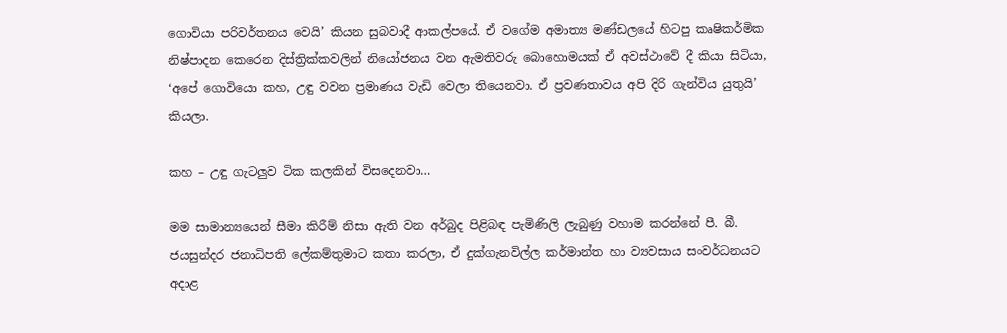ගොවියා පරිවර්තනය වෙයි’ කියන සුබවාදී ආකල්පයේ. ඒ වගේම අමාත්‍ය මණ්ඩලයේ හිටපු කෘෂිකර්මික නිෂ්පාදන කෙරෙන දිස්ත්‍රික්කවලින් නියෝජනය වන ඇමතිවරු බොහොමයක් ඒ අවස්ථාවේ දී කියා සිටියා, ‘අපේ ගොවියො කහ, උඳු වවන ප්‍රමාණය වැඩි වෙලා තියෙනවා. ඒ ප්‍රවණතාවය අපි දිරි ගැන්විය යුතුයි’ කියලා.

කහ – උඳු ගැටලුව ටික කලකින් විසදෙනවා…

මම සාමාන්‍යයෙන් සීමා කිරීම් නිසා ඇති වන අර්බුද පිළිබඳ පැමිණිලි ලැබුණු වහාම කරන්නේ පී. බී. ජයසුන්දර ජනාධිපති ලේකම්තුමාට කතා කරලා, ඒ දුක්ගැනවිල්ල කර්මාන්ත හා ව්‍යවසාය සංවර්ධනයට අදාළ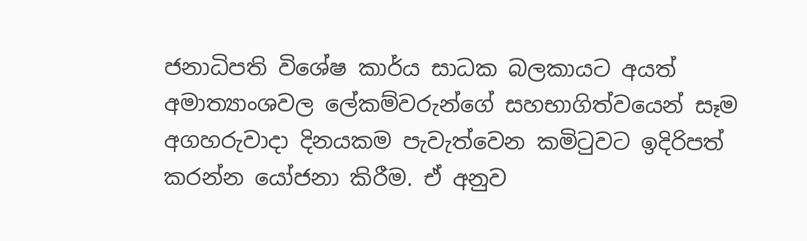ජනාධිපති විශේෂ කාර්ය සාධක බලකායට අයත් අමාත්‍යාංශවල ලේකම්වරුන්ගේ සහභාගිත්වයෙන් සෑම අගහරුවාදා දිනයකම පැවැත්වෙන කමිටුවට ඉදිරිපත් කරන්න යෝජනා කිරීම. ඒ අනුව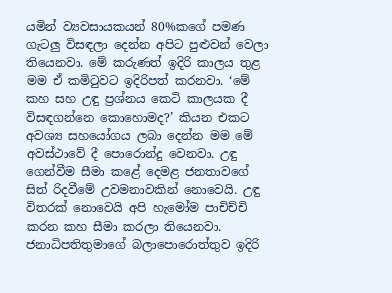යමින් ව්‍යවසායකයන් 80%කගේ පමණ ගැටලු විසඳලා දෙන්න අපිට පුළුවන් වෙලා තියෙනවා. මේ කරුණත් ඉදිරි කාලය තුළ මම ඒ කමිටුවට ඉදිරිපත් කරනවා. ‘මේ කහ සහ උඳු ප්‍රශ්නය කෙටි කාලයක දී විසඳගන්නෙ කොහොමද?’ කියන එකට අවශ්‍ය සහයෝගය ලබා දෙන්න මම මේ අවස්ථාවේ දී පොරොන්දු වෙනවා. උඳු ගෙන්වීම සීමා කළේ දෙමළ ජනතාවගේ සිත් රිදවීමේ උවමනාවකින් නොවෙයි. උඳු විතරක් නොවෙයි අපි හැමෝම පාචිච්චි කරන කහ සීමා කරලා තියෙනවා. ජනාධිපතිතුමාගේ බලාපොරොත්තුව ඉදිරි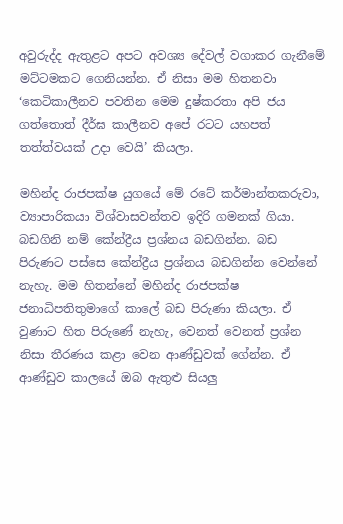අවුරුද්ද ඇතුළට අපට අවශ්‍ය දේවල් වගාකර ගැනීමේ මට්ටමකට ගෙනියන්න. ඒ නිසා මම හිතනවා ‘කෙටිකාලීනව පවතින මෙම දුෂ්කරතා අපි ජය ගත්තොත් දීර්ඝ කාලීනව අපේ රටට යහපත් තත්ත්වයක් උදා වෙයි’ කියලා.

මහින්ද රාජපක්ෂ යුගයේ මේ රටේ කර්මාන්තකරුවා, ව්‍යාපාරිකයා විශ්වාසවන්තව ඉදිරි ගමනක් ගියා. බඩගිනි නම් කේන්ද්‍රීය ප්‍රශ්නය බඩගින්න. බඩ පිරුණට පස්සෙ කේන්ද්‍රීය ප්‍රශ්නය බඩගින්න වෙන්නේ නැහැ. මම හිතන්නේ මහින්ද රාජපක්ෂ ජනාධිපතිතුමාගේ කාලේ බඩ පිරුණා කියලා. ඒ වුණාට හිත පිරුණේ නැහැ, වෙනත් වෙනත් ප්‍රශ්න නිසා තීරණය කළා වෙන ආණ්ඩුවක් ගේන්න. ඒ ආණ්ඩුව කාලයේ ඔබ ඇතුළු සියලු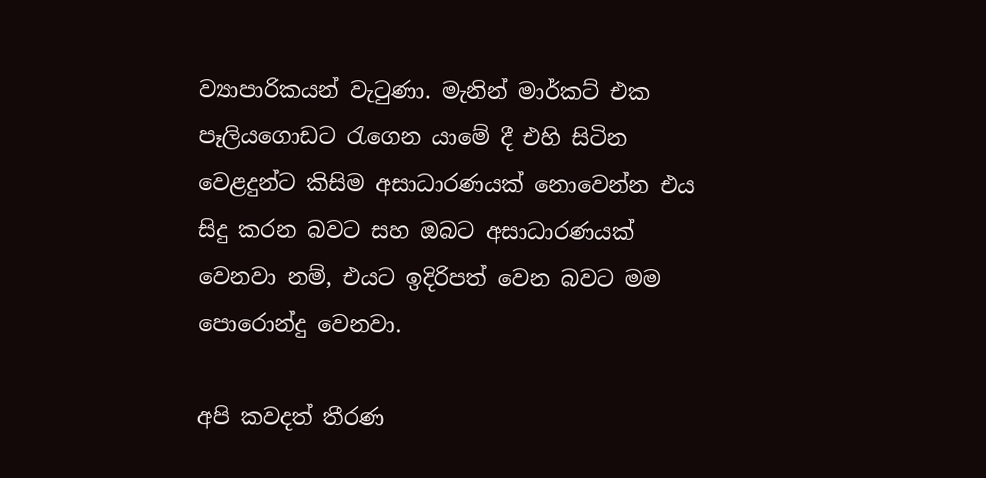ව්‍යාපාරිකයන් වැටුණා. මැනින් මාර්කට් එක පෑලියගොඩට රැගෙන යාමේ දී එහි සිටින වෙළදුන්ට කිසිම අසාධාරණයක් නොවෙන්න එය සිදු කරන බවට සහ ඔබට අසාධාරණයක් වෙනවා නම්, එයට ඉදිරිපත් වෙන බවට මම පොරොන්දු වෙනවා.

අපි කවදත් තීරණ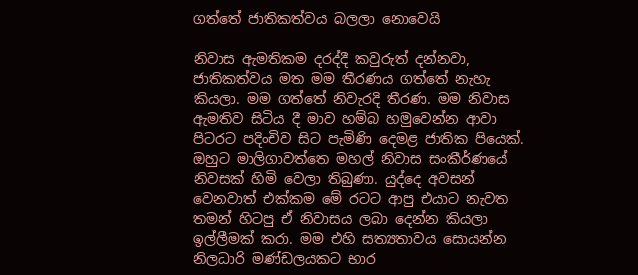ගත්තේ ජාතිකත්වය බලලා නොවෙයි

නිවාස ඇමතිකම දරද්දී කවුරුත් දන්නවා, ජාතිකත්වය මත මම තීරණය ගත්තේ නැහැ කියලා. මම ගත්තේ නිවැරදි තීරණ. මම නිවාස ඇමතිව සිටිය දී මාව හම්බ හමුවෙන්න ආවා පිටරට පදිංචිව සිට පැමිණි දෙමළ ජාතික පියෙක්. ඔහුට මාලිගාවත්තෙ මහල් නිවාස සංකීර්ණයේ නිවසක් හිමි වෙලා තිබුණා. යුද්දෙ අවසන් වෙනවාත් එක්කම මේ රටට ආපු එයාට නැවත තමන් හිටපු ඒ නිවාසය ලබා දෙන්න කියලා ඉල්ලීමක් කරා. මම එහි සත්‍යතාවය සොයන්න නිලධාරි මණ්ඩලයකට භාර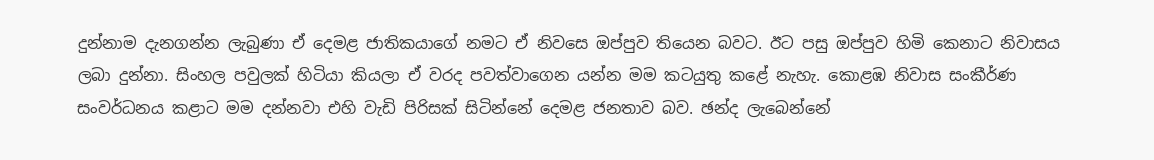දුන්නාම දැනගන්න ලැබුණා ඒ දෙමළ ජාතිකයාගේ නමට ඒ නිවසෙ ඔප්පුව තියෙන බවට. ඊට පසු ඔප්පුව හිමි කෙනාට නිවාසය ලබා දුන්නා. සිංහල පවුලක් හිටියා කියලා ඒ වරද පවත්වාගෙන යන්න මම කටයුතු කළේ නැහැ. කොළඹ නිවාස සංකීර්ණ සංවර්ධනය කළාට මම දන්නවා එහි වැඩි පිරිසක් සිටින්නේ දෙමළ ජනතාව බව. ඡන්ද ලැබෙන්නේ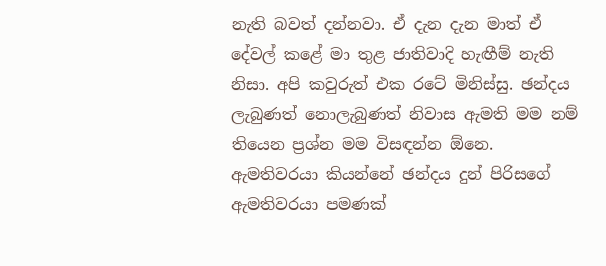නැති බවත් දන්නවා. ඒ දැන දැන මාත් ඒ දේවල් කළේ මා තුළ ජාතිවාදි හැඟීම් නැති නිසා. අපි කවුරුත් එක රටේ මිනිස්සු. ඡන්දය ලැබුණත් නොලැබුණත් නිවාස ඇමති මම නම් තියෙන ප්‍රශ්න මම විසඳන්න ඕනෙ. ඇමතිවරයා කියන්නේ ඡන්දය දුන් පිරිසගේ ඇමතිවරයා පමණක්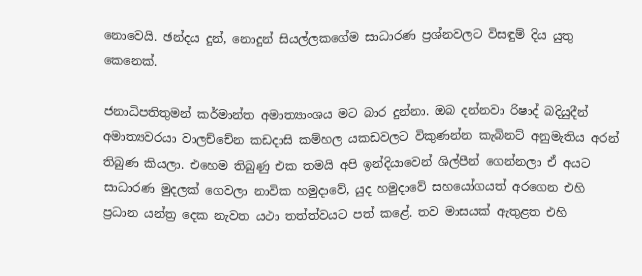නොවෙයි. ඡන්දය දුන්, නොදුන් සියල්ලකගේම සාධාරණ ප්‍රශ්නවලට විසඳුම් දිය යුතු කෙනෙක්.

ජනාධිපතිතුමන් කර්මාන්ත අමාත්‍යාංශය මට බාර දුන්නා. ඔබ දන්නවා රිෂාද් බදියුදීන් අමාත්‍යවරයා වාලච්චේන කඩදාසි කම්හල යකඩවලට විකුණන්න කැබිනට් අනුමැතිය අරන් තිබුණ කියලා. එහෙම තිබුණු එක තමයි අපි ඉන්දියාවෙන් ශිල්පීන් ගෙන්නලා ඒ අයට සාධාරණ මුදලක් ගෙවලා නාවික හමුදාවේ, යුද හමුදාවේ සහයෝගයත් අරගෙන එහි ප්‍රධාන යන්ත්‍ර දෙක නැවත යථා තත්ත්වයට පත් කළේ. තව මාසයක් ඇතුළත එහි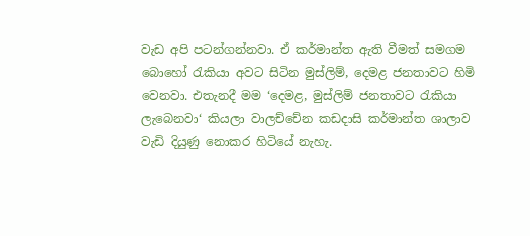වැඩ අපි පටන්ගන්නවා. ඒ කර්මාන්ත ඇති වීමත් සමගම බොහෝ රැකියා අවට සිටින මුස්ලිම්, දෙමළ ජනතාවට හිමි වෙනවා. එතැනදී මම ‘දෙමළ, මුස්ලිම් ජනතාවට රැකියා ලැබෙනවා‘ කියලා වාලච්චේන කඩදාසි කර්මාන්ත ශාලාව වැඩි දියුණු නොකර හිටියේ නැහැ.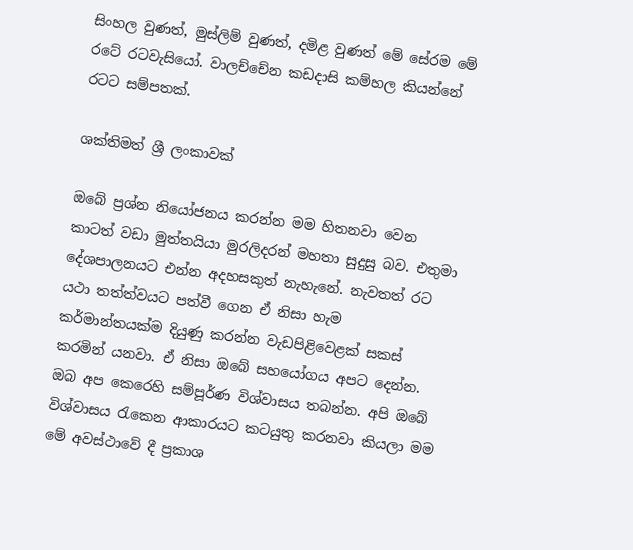සිංහල වුණත්, මුස්ලිම් වුණත්, දමිළ වුණත් මේ සේරම මේ රටේ රටවැසියෝ. වාලච්චේන කඩදාසි කම්හල කියන්නේ රටට සම්පතක්.

ශක්තිමත් ශ්‍රී ලංකාවක්

ඔබේ ප්‍රශ්න නියෝජනය කරන්න මම හිතනවා වෙන කාටත් වඩා මුත්තයියා මුරලිදරන් මහතා සුදුසු බව. එතුමා දේශපාලනයට එන්න අදහසකුත් නැහැනේ. නැවතත් රට යථා තත්ත්වයට පත්වී ගෙන ඒ නිසා හැම කර්මාන්තයක්ම දියුණු කරන්න වැඩපිළිවෙළක් සකස් කරමින් යනවා. ඒ නිසා ඔබේ සහයෝගය අපට දෙන්න. ඔබ අප කෙරෙහි සම්පූර්ණ විශ්වාසය තබන්න. අපි ඔබේ විශ්වාසය රැකෙන ආකාරයට කටයුතු කරනවා කියලා මම මේ අවස්ථාවේ දී ප්‍රකාශ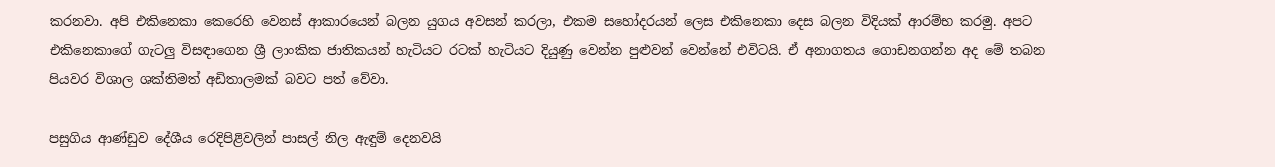කරනවා. අපි එකිනෙකා කෙරෙහි වෙනස් ආකාරයෙන් බලන යුගය අවසන් කරලා, එකම සහෝදරයන් ලෙස එකිනෙකා දෙස බලන විදියක් ආරම්භ කරමු. අපට එකිනෙකාගේ ගැටලු විසඳාගෙන ශ්‍රී ලාංකික ජාතිකයන් හැටියට රටක් හැටියට දියුණු වෙන්න පුළුවන් වෙන්නේ එවිටයි. ඒ අනාගතය ගොඩනගන්න අද මේ තබන පියවර විශාල ශක්තිමත් අඩිතාලමක් බවට පත් වේවා.

පසුගිය ආණ්ඩුව දේශීය රෙදිපිළිවලින් පාසල් නිල ඇඳුම් දෙනවයි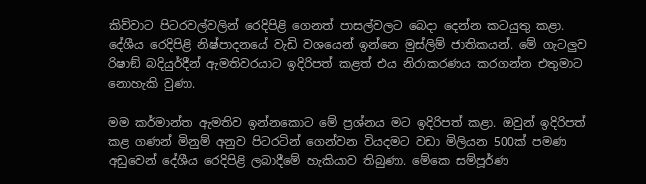කිව්වාට පිටරවල්වලින් රෙදිපිළි ගෙනත් පාසල්වලට බෙදා දෙන්න කටයුතු කළා. දේශීය රෙදිපිළි නිෂ්පාදනයේ වැඩි වශයෙන් ඉන්නෙ මුස්ලිම් ජාතිකයන්. මේ ගැටලුව රිෂාඞ් බදියුර්දීන් ඇමතිවරයාට ඉදිරිපත් කළත් එය නිරාකරණය කරගන්න එතුමාට නොහැකි වුණා.

මම කර්මාන්ත ඇමතිව ඉන්නකොට මේ ප්‍රශ්නය මට ඉදිරිපත් කළා. ඔවුන් ඉදිරිපත් කළ ගණන් මිනුම් අනුව පිටරටින් ගෙන්වන වියදමට වඩා මිලියන 500ක් පමණ අඩුවෙන් දේශීය රෙදිපිළි ලබාදීමේ හැකියාව තිබුණා. මේකෙ සම්පූර්ණ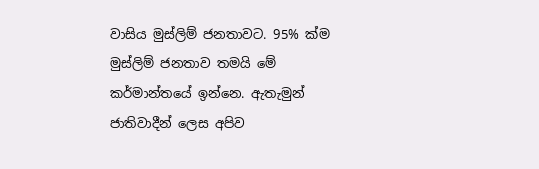වාසිය මුස්ලිම් ජනතාවට. 95% ක්ම මුස්ලිම් ජනතාව තමයි මේ කර්මාන්තයේ ඉන්නෙ. ඇතැමුන් ජාතිවාදීන් ලෙස අපිව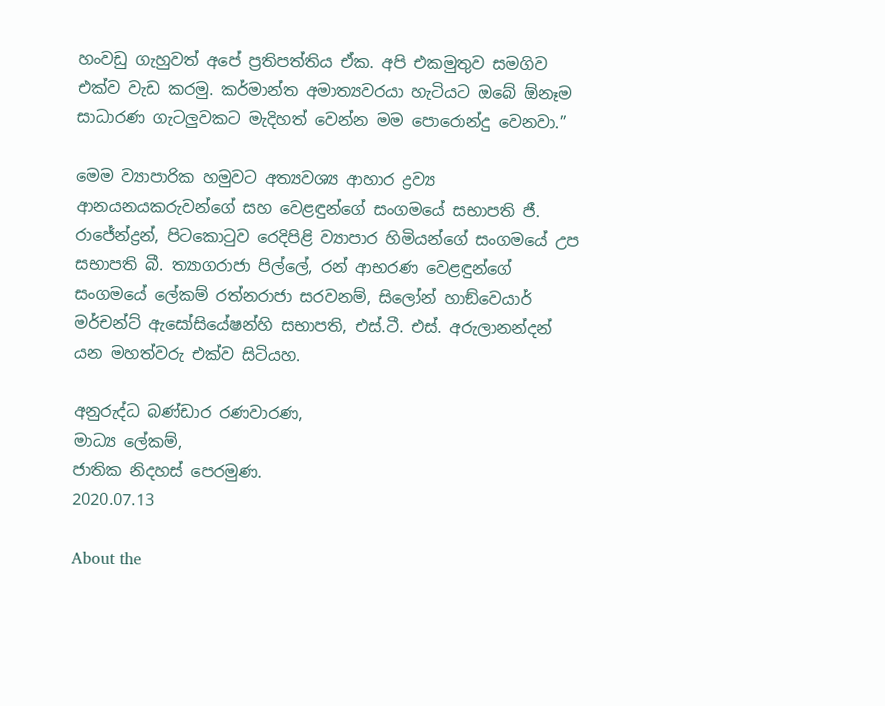හංවඩු ගැහුවත් අපේ ප්‍රතිපත්තිය ඒක. අපි එකමුතුව සමගිව එක්ව වැඩ කරමු. කර්මාන්ත අමාත්‍යවරයා හැටියට ඔබේ ඕනෑම සාධාරණ ගැටලුවකට මැදිහත් වෙන්න මම පොරොන්දු වෙනවා.”

මෙම ව්‍යාපාරික හමුවට අත්‍යවශ්‍ය ආහාර ද්‍රව්‍ය ආනයනයකරුවන්ගේ සහ වෙළඳුන්ගේ සංගමයේ සභාපති ජී. රාජේන්ද්‍රන්, පිටකොටුව රෙදිපිළි ව්‍යාපාර හිමියන්ගේ සංගමයේ උප සභාපති බී. ත්‍යාගරාජා පිල්ලේ, රන් ආභරණ වෙළඳුන්ගේ සංගමයේ ලේකම් රත්නරාජා සරවනම්, සිලෝන් හාඞ්වෙයාර් මර්චන්ට් ඇසෝසියේෂන්හි සභාපති, එස්.ටී. එස්. අරුලානන්දන් යන මහත්වරු එක්ව සිටියහ.

අනුරුද්ධ බණ්ඩාර රණවාරණ,
මාධ්‍ය ලේකම්,
ජාතික නිදහස් පෙරමුණ.
2020.07.13

About the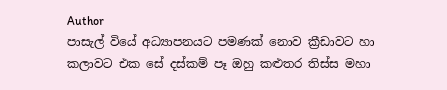Author
පාසැල් වියේ අධ්‍යාපනයට පමණක් නොව ක්‍රීඩාවට හා කලාවට එක සේ දස්කම් පෑ ඔහු කළුතර තිස්ස මහා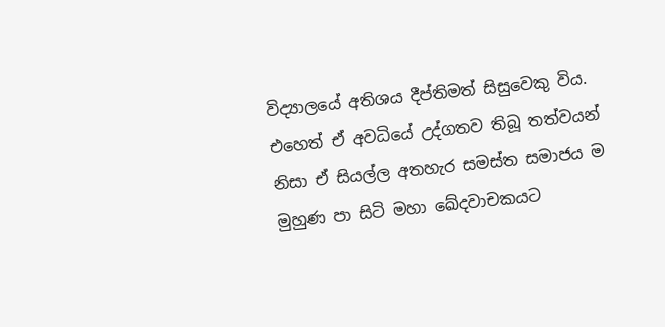විද්‍යාලයේ අතිශය දීප්තිමත් සිසුවෙකු විය. එහෙත් ඒ අවධියේ උද්ගතව තිබූ තත්වයන් නිසා ඒ සියල්ල අතහැර සමස්ත සමාජය ම මුහුණ පා සිටි මහා ඛේදවාචකයට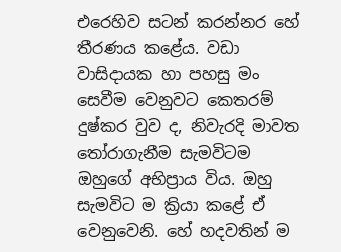එරෙහිව සටන් කරන්නර හේ තීරණය කළේය. වඩා වාසිදායක හා පහසු මං සෙවීම වෙනුවට කෙතරම් දුෂ්කර වුව ද, නිවැරදි මාවත තෝරාගැනීම සැමවිටම ඔහුගේ අභිප්‍රාය විය. ඔහු සැමවිට ම ක්‍රියා කළේ ඒ වෙනුවෙනි. හේ හදවතින් ම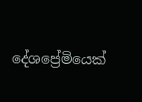දේශප්‍රේමියෙක්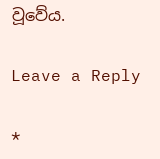වූවේය.

Leave a Reply

*